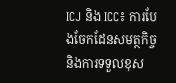ICJ និង ICC៖ ការបែងចែកដែនសមត្ថកិច្ច និងការទទួលខុស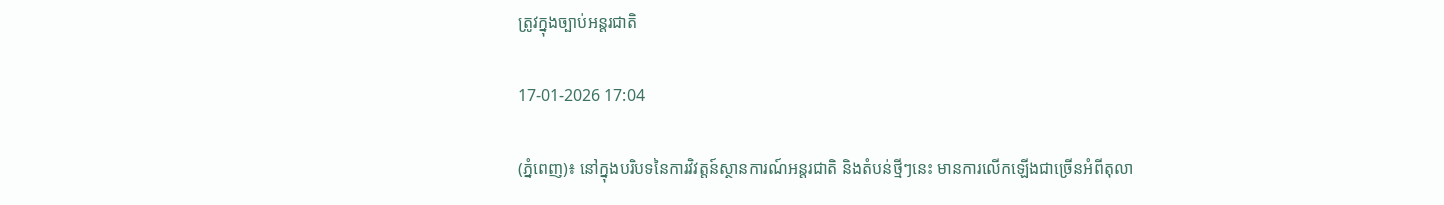ត្រូវក្នុងច្បាប់អន្តរជាតិ

17-01-2026 17:04

(ភ្នំពេញ)៖ នៅក្នុងបរិបទនៃការវិវត្តន៍ស្ថានការណ៍អន្តរជាតិ និងតំបន់ថ្មីៗនេះ មានការលើកឡើងជាច្រើនអំពីតុលា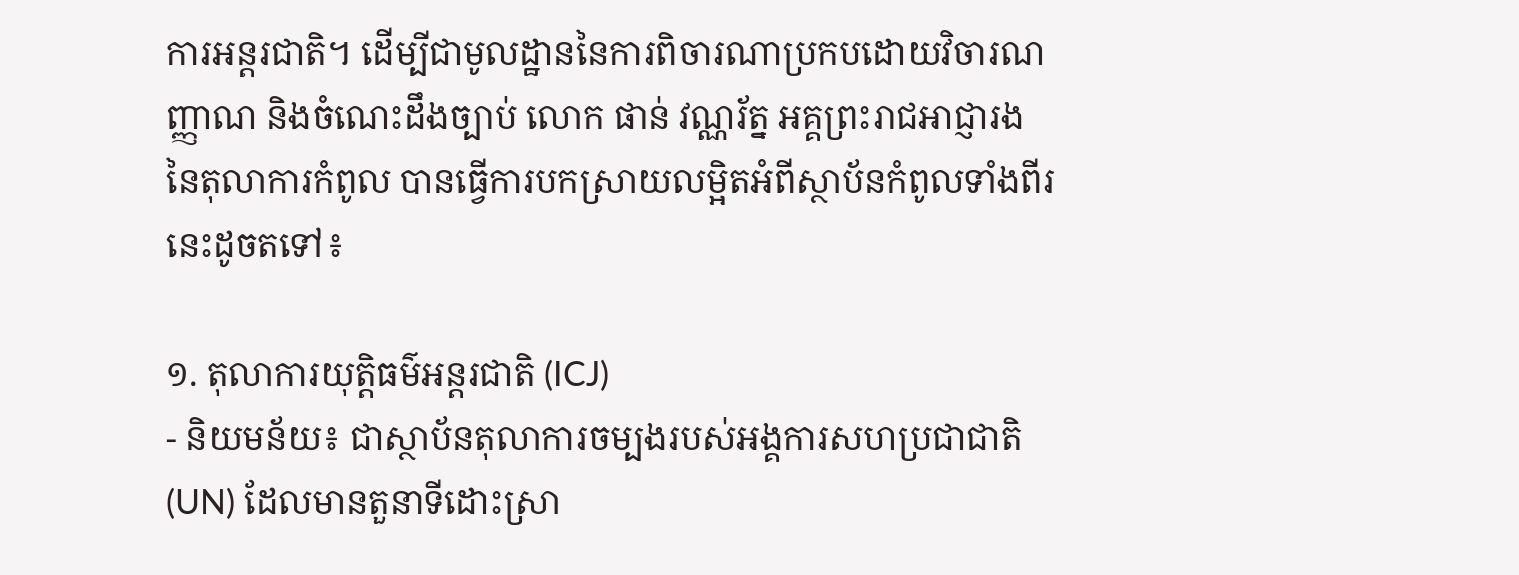ការអន្តរជាតិ។ ដើម្បីជាមូលដ្ឋាននៃការពិចារណាប្រកបដោយវិចារណញ្ញាណ និងចំណេះដឹងច្បាប់ លោក ផាន់ វណ្ណរ័ត្ន អគ្គព្រះរាជអាជ្ញារង នៃតុលាការកំពូល បានធ្វើការបកស្រាយលម្អិតអំពីស្ថាប័នកំពូលទាំងពីរនេះដូចតទៅ៖

១. តុលាការយុត្តិធម៌អន្តរជាតិ (ICJ)
- និយមន័យ៖ ជាស្ថាប័នតុលាការចម្បងរបស់អង្គការសហប្រជាជាតិ (UN) ដែលមានតួនាទីដោះស្រា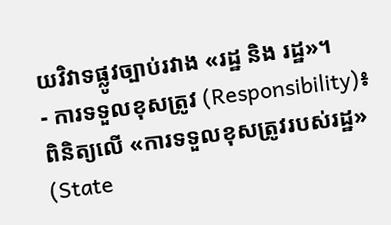យវិវាទផ្លូវច្បាប់រវាង «រដ្ឋ និង រដ្ឋ»។
- ការទទួលខុសត្រូវ (Responsibility)៖ ពិនិត្យលើ «ការទទួលខុសត្រូវរបស់រដ្ឋ» (State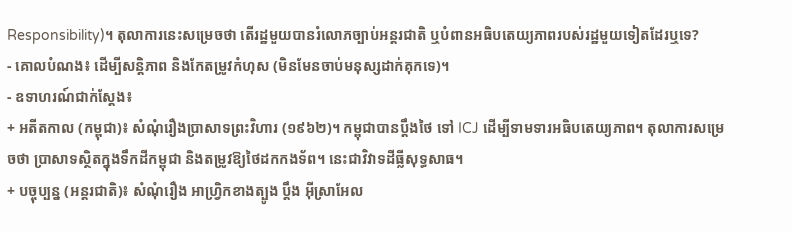Responsibility)។ តុលាការនេះសម្រេចថា តើរដ្ឋមួយបានរំលោភច្បាប់អន្តរជាតិ ឬបំពានអធិបតេយ្យភាពរបស់រដ្ឋមួយទៀតដែរឬទេ?
- គោលបំណង៖ ដើម្បីសន្តិភាព និងកែតម្រូវកំហុស (មិនមែនចាប់មនុស្សដាក់គុកទេ)។
- ឧទាហរណ៍ជាក់ស្តែង៖
+ អតីតកាល (កម្ពុជា)៖ សំណុំរឿងប្រាសាទព្រះវិហារ (១៩៦២)។ កម្ពុជាបានប្តឹងថៃ ទៅ ICJ ដើម្បីទាមទារអធិបតេយ្យភាព។ តុលាការសម្រេចថា ប្រាសាទស្ថិតក្នុងទឹកដីកម្ពុជា និងតម្រូវឱ្យថៃដកកងទ័ព។ នេះជាវិវាទដីធ្លីសុទ្ធសាធ។
+ បច្ចុប្បន្ន (អន្តរជាតិ)៖ សំណុំរឿង អាហ្វ្រិកខាងត្បូង ប្តឹង អ៊ីស្រាអែល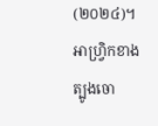(២០២៤)។ អាហ្វ្រិកខាងត្បូងចោ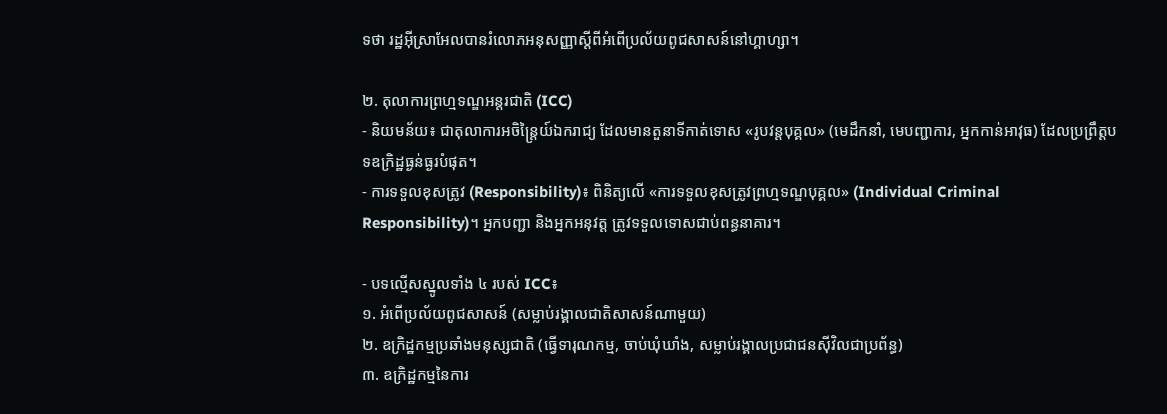ទថា រដ្ឋអ៊ីស្រាអែលបានរំលោភអនុសញ្ញាស្ដីពីអំពើប្រល័យពូជសាសន៍នៅហ្គាហ្សា។

២. តុលាការព្រហ្មទណ្ឌអន្តរជាតិ (ICC)
- និយមន័យ៖ ជាតុលាការអចិន្ត្រៃយ៍ឯករាជ្យ ដែលមានតួនាទីកាត់ទោស «រូបវន្តបុគ្គល» (មេដឹកនាំ, មេបញ្ជាការ, អ្នកកាន់អាវុធ) ដែលប្រព្រឹត្តបទឧក្រិដ្ឋធ្ងន់ធ្ងរបំផុត។
- ការទទួលខុសត្រូវ (Responsibility)៖ ពិនិត្យលើ «ការទទួលខុសត្រូវព្រហ្មទណ្ឌបុគ្គល» (Individual Criminal Responsibility)។ អ្នកបញ្ជា និងអ្នកអនុវត្ត ត្រូវទទួលទោសជាប់ពន្ធនាគារ។

- បទល្មើសស្នូលទាំង ៤ របស់ ICC៖
១. អំពើប្រល័យពូជសាសន៍ (សម្លាប់រង្គាលជាតិសាសន៍ណាមួយ)
២. ឧក្រិដ្ឋកម្មប្រឆាំងមនុស្សជាតិ (ធ្វើទារុណកម្ម, ចាប់ឃុំឃាំង, សម្លាប់រង្គាលប្រជាជនស៊ីវិលជាប្រព័ន្ធ)
៣. ឧក្រិដ្ឋកម្មនៃការ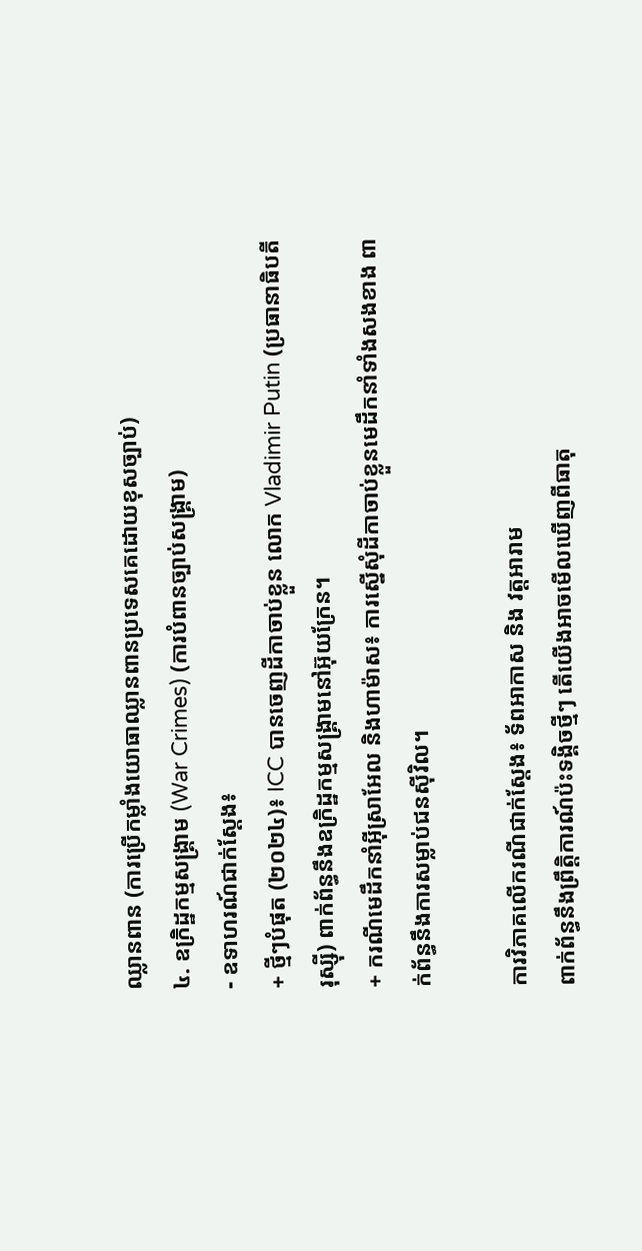ឈ្លានពាន (ការប្រើកម្លាំងយោធាឈ្លានពានប្រទេសគេដោយខុសច្បាប់)
៤. ឧក្រិដ្ឋកម្មសង្គ្រាម (War Crimes) (ការបំពានច្បាប់សង្គ្រាម)
- ឧទាហរណ៍ជាក់ស្តែង៖
+ ថ្មីៗបំផុត (២០២៤)៖ ICC បានចេញដីកាចាប់ខ្លួន លោក Vladimir Putin (ប្រធានាធិបតីរុស្ស៊ី) ពាក់ព័ន្ធនឹងឧក្រិដ្ឋកម្មសង្គ្រាមនៅអ៊ុយក្រែន។
+ ករណីមេដឹកនាំអ៊ីស្រាអែល និងហាម៉ាស៖ ការស្នើសុំដីកាចាប់ខ្លួនមេដឹកនាំទាំងសងខាង ពាក់ព័ន្ធនឹងការសម្លាប់ជនស៊ីវិល។

ការវិភាគលើករណីជាក់ស្តែង៖ ទ័ពអាកាស និង វត្តអារាម
ពាក់ព័ន្ធនឹងព្រឹត្តិការណ៍ប៉ះទង្គិចថ្មីៗ តើយើងអាចមើលឃើញពីធាតុ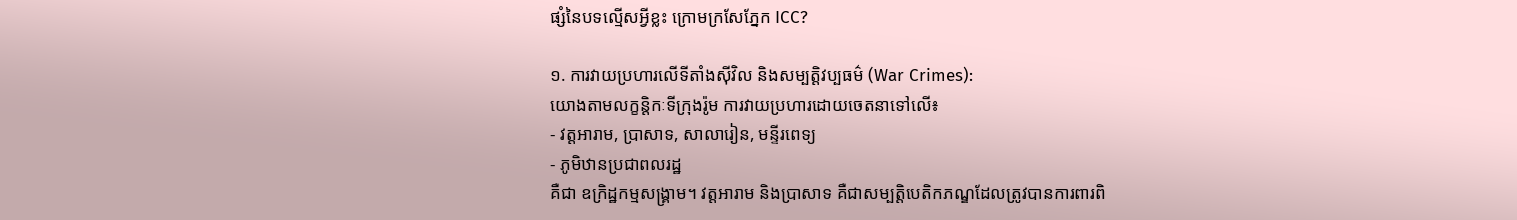ផ្សំនៃបទល្មើសអ្វីខ្លះ ក្រោមក្រសែភ្នែក ICC?

១. ការវាយប្រហារលើទីតាំងស៊ីវិល និងសម្បត្តិវប្បធម៌ (War Crimes):
យោងតាមលក្ខន្តិកៈទីក្រុងរ៉ូម ការវាយប្រហារដោយចេតនាទៅលើ៖
- វត្តអារាម, ប្រាសាទ, សាលារៀន, មន្ទីរពេទ្យ
- ភូមិឋានប្រជាពលរដ្ឋ
គឺជា ឧក្រិដ្ឋកម្មសង្គ្រាម។ វត្តអារាម និងប្រាសាទ គឺជាសម្បត្តិបេតិកភណ្ឌដែលត្រូវបានការពារពិ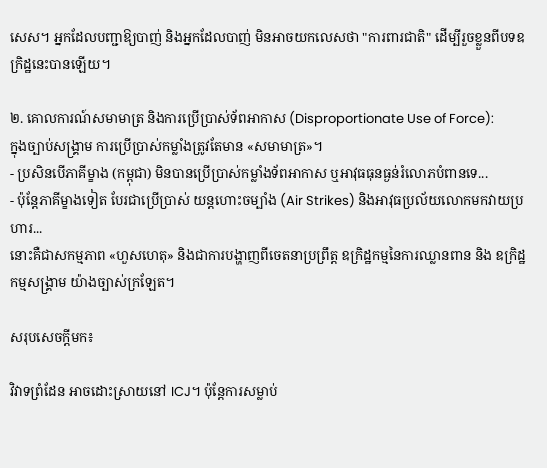សេស។ អ្នកដែលបញ្ជាឱ្យបាញ់ និងអ្នកដែលបាញ់ មិនអាចយកលេសថា "ការពារជាតិ" ដើម្បីរួចខ្លួនពីបទឧក្រិដ្ឋនេះបានឡើយ។

២. គោលការណ៍សមាមាត្រ និងការប្រើប្រាស់ទ័ពអាកាស (Disproportionate Use of Force):
ក្នុងច្បាប់សង្គ្រាម ការប្រើប្រាស់កម្លាំងត្រូវតែមាន «សមាមាត្រ»។
- ប្រសិនបើភាគីម្ខាង (កម្ពុជា) មិនបានប្រើប្រាស់កម្លាំងទ័ពអាកាស ឬអាវុធធុនធ្ងន់រំលោភបំពានទេ...
- ប៉ុន្តែភាគីម្ខាងទៀត បែរជាប្រើប្រាស់ យន្តហោះចម្បាំង (Air Strikes) និងអាវុធប្រល័យលោកមកវាយប្រហារ...
នោះគឺជាសកម្មភាព «ហួសហេតុ» និងជាការបង្ហាញពីចេតនាប្រព្រឹត្ត ឧក្រិដ្ឋកម្មនៃការឈ្លានពាន និង ឧក្រិដ្ឋកម្មសង្គ្រាម យ៉ាងច្បាស់ក្រឡែត។

សរុបសេចក្តីមក៖

វិវាទព្រំដែន អាចដោះស្រាយនៅ ICJ។ ប៉ុន្តែការសម្លាប់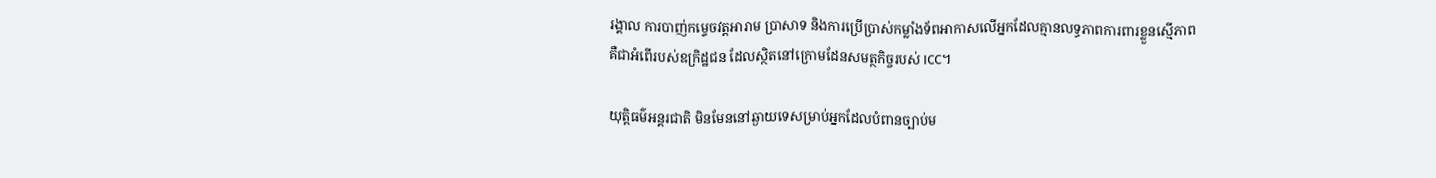រង្គាល ការបាញ់កម្ទេចវត្តអារាម ប្រាសាទ និងការប្រើប្រាស់កម្លាំងទ័ពអាកាសលើអ្នកដែលគ្មានលទ្ធភាពការពារខ្លួនស្មើភាព គឺជាអំពើរបស់ឧក្រិដ្ឋជន ដែលស្ថិតនៅក្រោមដែនសមត្ថកិច្ចរបស់ ICC។

យុត្តិធម៌អន្តរជាតិ មិនមែននៅឆ្ងាយទេសម្រាប់អ្នកដែលបំពានច្បាប់ម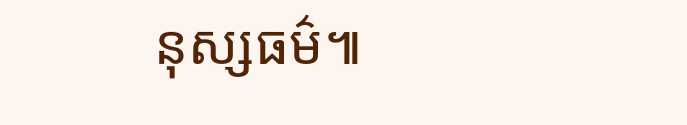នុស្សធម៌៕